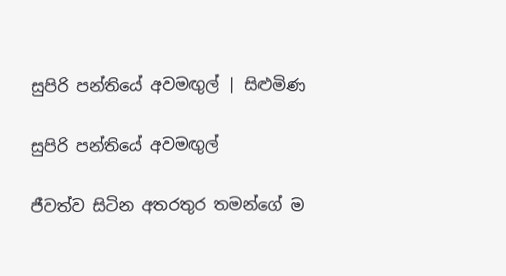සුපිරි පන්තියේ අවමඟුල් | සිළුමිණ

සුපිරි පන්තියේ අවමඟුල්

ජීවත්ව සිටින අතරතුර තමන්ගේ ම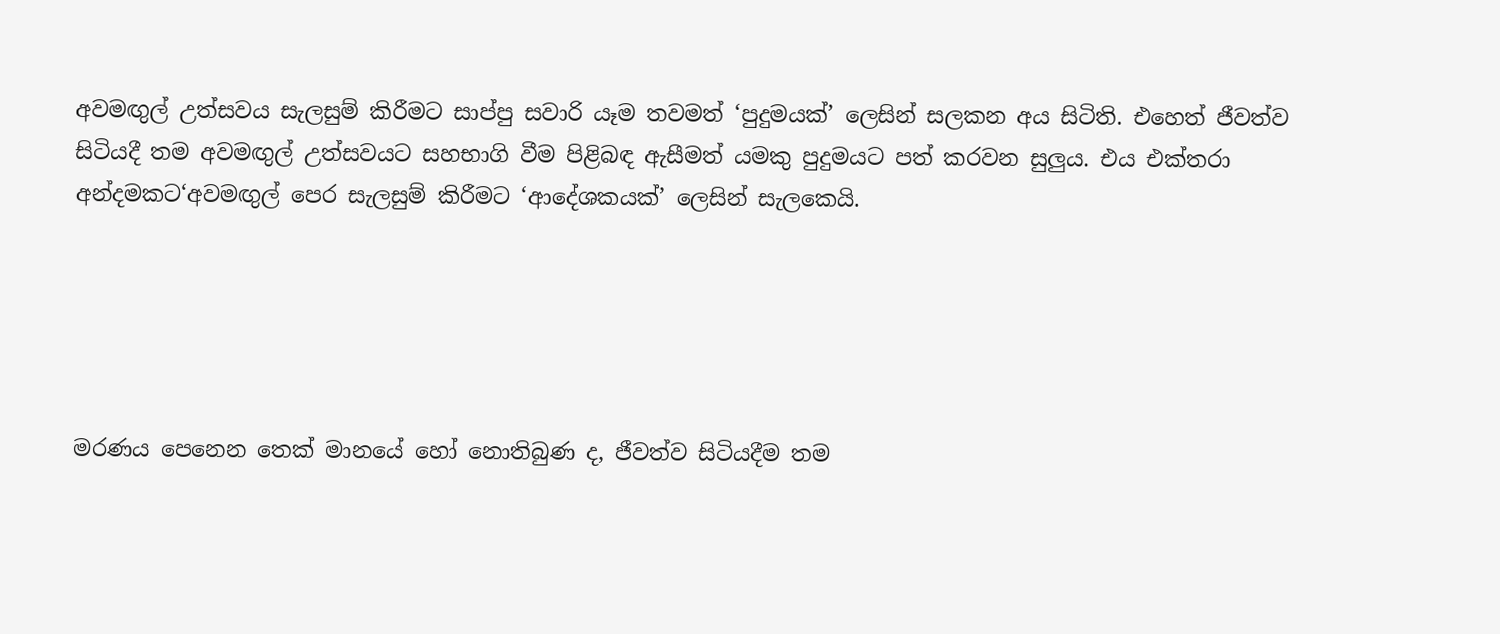අවමඟුල් උත්සවය සැලසුම් කිරීමට ‍සාප්පු සවාරි යෑම තවමත් ‘පුදුමයක්’ ලෙසින් සලකන අය සිටිති. එහෙත් ජීවත්ව සිටියදී තම අවමඟුල් උත්සවයට සහභාගි වීම පිළිබඳ ඇසීමත් යමකු පුදුමයට පත් කරවන සුලුය. එය එක්තරා අන්දමකට‘අවමඟුල් පෙර සැලසුම් කිරීමට ‘ආදේශකයක්’ ලෙසින් සැලකෙයි.





මරණය පෙනෙන තෙක් මානයේ හෝ නොතිබුණ ද, ජීවත්ව සිටියදීම තම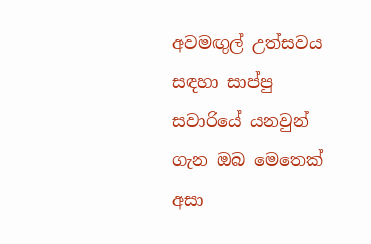අවමඟුල් උත්සවය සඳහා සාප්පු සවාරියේ ‍යනවුන් ගැන ඔබ මෙතෙක් අසා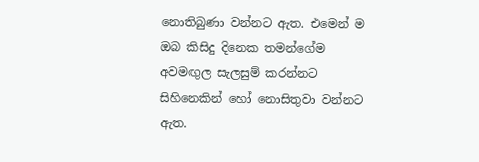නොතිබුණා වන්නට ඇත. එමෙන් ම ඔබ කිසිදු දිනෙක තමන්ගේම අවමඟුල සැලසුම් කරන්නට සිහිනෙකින් හෝ නොසිතුවා වන්නට ඇත.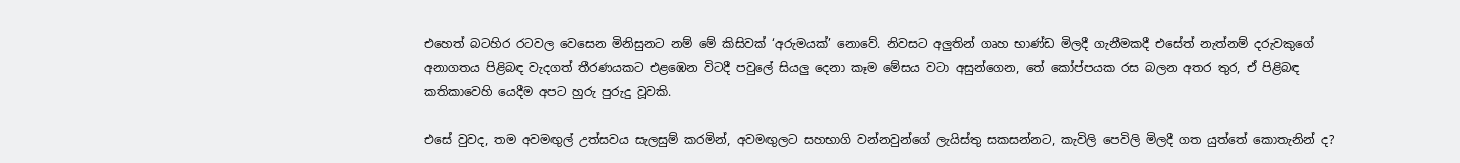එහෙත් බටහිර රටවල වෙසෙන මිනිසුනට නම් මේ කිසිවක් ‘අරුමයක්’ නොවේ. නිවසට අලුතින් ගෘහ භාණ්ඩ මිලදී ගැනීමකදී එසේත් නැත්නම් දරුවකුගේ අනාගතය පිළිබඳ වැදගත් තීරණයකට එළඹෙන විටදී පවුලේ සියලු දෙනා කෑම මේසය වටා අසුන්ගෙන, තේ කෝප්පයක රස බලන අතර තුර, ඒ පිළිබඳ කතිකාවෙහි යෙදීම අපට හුරු පුරුදු වූවකි.

එසේ වුවද, තම අවමඟුල් උත්සවය සැලසුම් කරමින්, අවමඟුලට සහභාගි වන්නවුන්ගේ ලැයිස්තු සකසන්නට, කැවිලි පෙවිලි මිලදී ගත යුත්තේ කොතැනින් ද?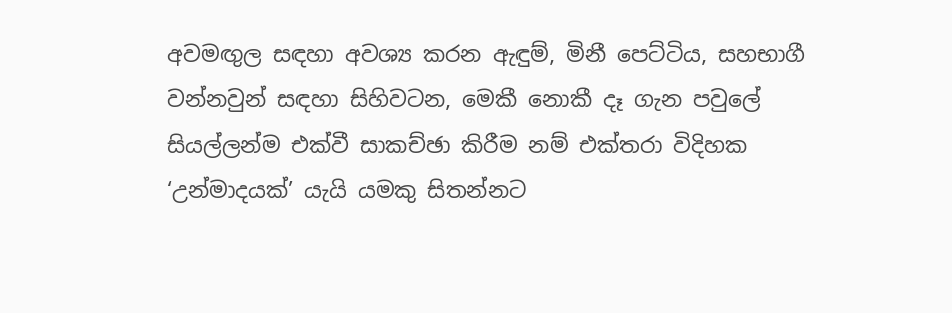අවමඟුල සඳහා අවශ්‍ය කරන ඇඳුම්, මිනී පෙට්ටිය, සහභාගී වන්නවුන් සඳහා සිහිවටන, මෙකී නොකී දෑ ගැන පවුලේ සියල්ලන්ම එක්වී සාකච්ඡා කිරීම නම් එක්තරා විදිහක ‘උන්මාදයක්’ යැයි යමකු සිතන්නට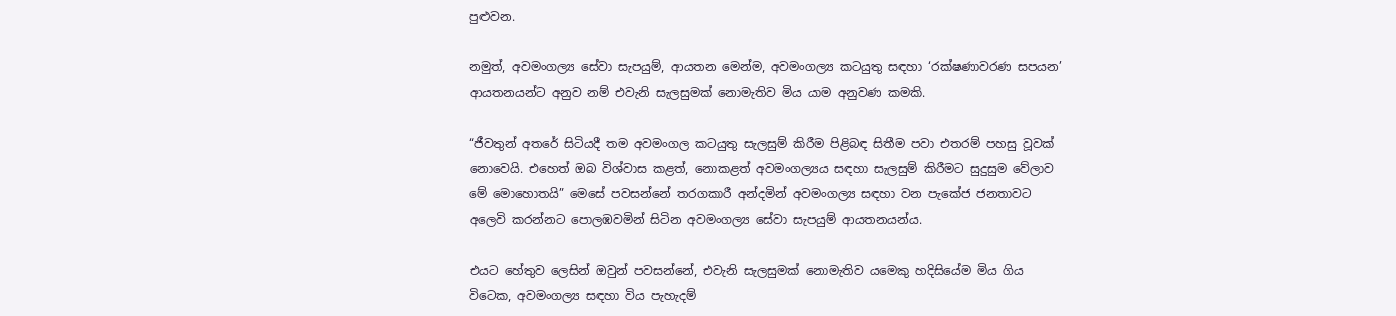පුළුවන.

නමුත්, අවමංගල්‍ය සේවා සැපයුම්, ආයතන මෙන්ම, අවමංගල්‍ය කටයුතු සඳහා ‘රක්ෂණාවරණ සපයන’ ආයතනයන්ට අනුව නම් එවැනි සැලසුමක් නොමැතිව මිය යාම අනුවණ කමකි.

“ජීවතුන් අතරේ සිටියදී තම අවමංගල කටයුතු සැලසුම් කිරීම පිළිබඳ සිතීම පවා එතරම් පහසු වූවක් නොවෙයි. එහෙත් ඔබ විශ්වාස කළත්, නොකළත් අවමංගල්‍යය සඳහා සැලසුම් කිරීමට සුදුසුම වේලාව මේ මොහොතයි” මෙසේ පවසන්නේ තරගකාරී අන්දමින් අවමංගල්‍ය සඳහා වන පැකේජ ජනතාවට අලෙවි කරන්නට පොලඹවමින් සිටින අවමංගල්‍ය සේවා සැපයුම් ආයතනයන්ය.

එයට හේතුව ලෙසින් ඔවුන් පවසන්නේ, එවැනි සැලසුමක් නොමැතිව යමෙකු හදිසියේම මිය ගිය විටෙක, අවමංගල්‍ය සඳහා විය පැහැදම්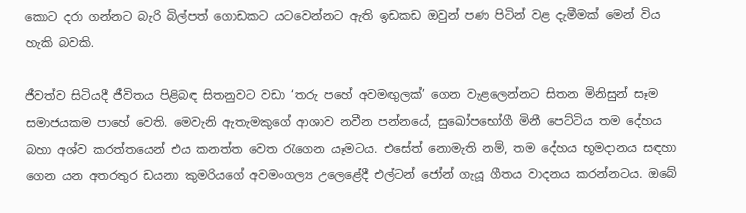කොට දරා ගන්නට බැරි බිල්පත් ගොඩකට ‍යටවෙන්නට ඇති ඉඩකඩ ඔවුන් පණ පිටින් වළ දැමීමක් මෙන් විය හැකි බවකි.

ජීවත්ව සිටියදී ජීවිතය පිළිබඳ සිතනුවට වඩා ‘තරු පහේ අවමඟුලක්’ ගෙන වැළලෙන්නට සිතන මිනිසුන් සෑම සමාජයකම පාහේ වෙති. මෙවැනි ඇතැමකුගේ ආශාව නවීන පන්නයේ, සුඛෝපභෝගී මිනී පෙට්ටිය තම දේහය බහා අශ්ව කරත්තයෙන් එය කනත්ත වෙත රැගෙන යෑමටය. එසේත් නොමැති නම්, තම දේහය භූමදානය සඳහා ගෙන යන අතරතුර ඩයනා කුමරියගේ අවමංගල්‍ය උලෙළේදී එල්ටන් ‍ජෝන් ගැයූ ගීතය වාදනය කරන්නටය. ඔබේ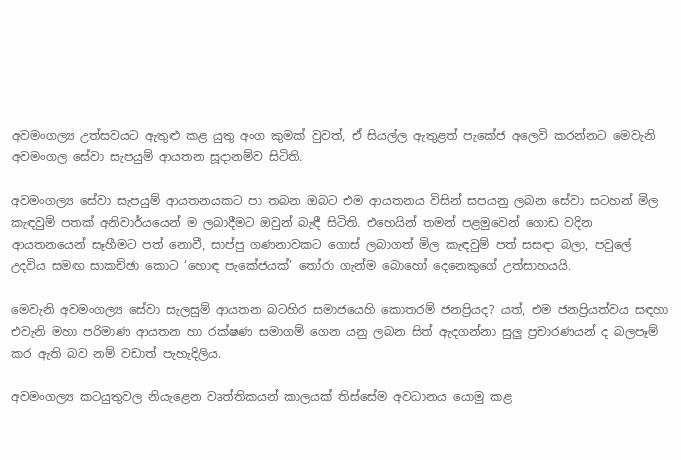අවමංගල්‍ය උත්සවයට ඇතුළු කළ යුතු අංග කුමක් වුවත්, ඒ සියල්ල ඇතුළත් පැකේජ අලෙවි කරන්නට මෙවැනි අවමංගල සේවා සැපයුම් ආයතන සූදානම්ව සිටිති.

අවමංගල්‍ය සේවා සැපයුම් ආයතනයකට පා තබන ඔබට එම ආයතනය විසින් සපයනු ලබන සේවා සටහන් මිල කැඳවුම් පතක් අනිවාර්යයෙන් ම ලබාදීමට ඔවුන් බැඳී සිටිති. එහෙයින් තමන් පළමුවෙන් ගොඩ වදින ආයතනයෙන් සෑහීමට පත් නොවී, සාප්පු ගණනාවකට ගොස් ලබාගත් මිල කැඳවුම් පත් සසඳා බලා, පවුලේ උදවිය සමඟ සාකච්ඡා කොට ‘හොඳ පැකේජයක්’ තෝරා ගැන්ම බොහෝ දෙනෙකුගේ උත්සාහයයි.

මෙවැනි අවමංගල්‍ය සේවා සැලසුම් ආයතන බටහිර සමාජයෙහි කොතරම් ජනප්‍රියද? යත්, එම ජනප්‍රියත්වය සඳහා එවැනි මහා පරිමාණ ආයතන හා රක්ෂණ සමාගම් ගෙන යනු ලබන සිත් ඇදගන්නා සුලු ප්‍රචාරණයන් ද බලපෑම් කර ඇති බව නම් වඩාත් පැහැදිලිය.

අවමංගල්‍ය කටයුතුවල නියැළෙන වෘත්තිකයන් කාලයක් තිස්සේම අවධානය යොමු කළ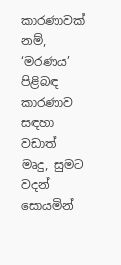කාරණාවක් නම්, ‘මරණය’ පිළිබඳ කාරණාව සඳහා වඩාත් මෘදු, සුමට වදන් සොයමින්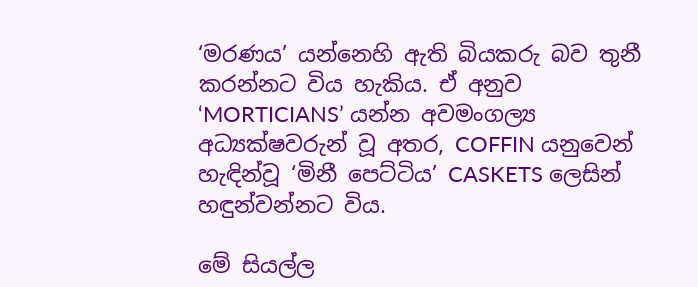‘මරණය’ යන්නෙහි ඇති බියකරු බව තුනී කරන්නට විය හැකිය. ඒ අනුව ‘MORTICIANS’ යන්න අවමංගල්‍ය අධ්‍යක්ෂවරුන් වූ අතර, COFFIN යනුවෙන් හැඳින්වූ ‘මිනී පෙට්ටිය’ CASKETS ලෙසින් හඳුන්වන්නට විය.

මේ සියල්ල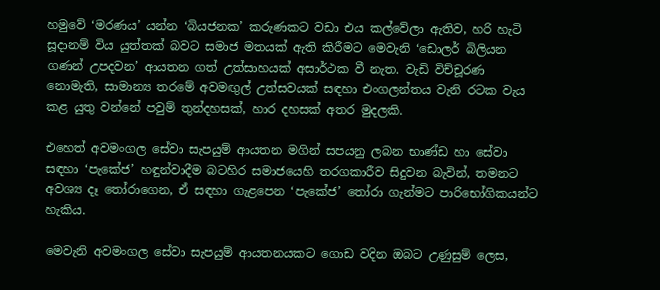හමුවේ ‘මරණය’ යන්න ‘බියජනක’ කරුණකට වඩා එය කල්වේලා ඇතිව, හරි හැටි සූදානම් විය යුත්තක් බවට සමාජ මතයක් ඇති කිරීමට මෙවැනි ‘ඩොලර් බිලියන ගණන් උපදවන’ ආයතන ගත් උත්සාහයක් අසාර්ථක වී නැත. වැඩි විච්චූරණ නොමැති, සාමාන්‍ය තරමේ අවමඟුල් උත්සවයක් සඳහා එංගලන්තය වැනි රටක වැය කළ යුතු වන්නේ පවුම් තුන්දහසක්, හාර දහසක් අතර මුදලකි.

එහෙත් අවමංගල සේවා සැපයුම් ආයතන මගින් සපයනු ලබන භාණ්ඩ හා සේවා සඳහා ‘පැකේජ’ හඳුන්වාදීම බටහිර සමාජයෙහි තරගකාරීව සිදුවන බැවින්, තමනට අවශ්‍ය දෑ තෝරාගෙන, ඒ සඳහා ගැළපෙන ‘පැකේජ’ තෝරා ගැන්මට පාරිභෝගිකයන්ට හැකිය.

මෙවැනි අවමංගල සේවා සැපයුම් ආයතනයකට ගොඩ වදින ඔබට උණුසුම් ලෙස,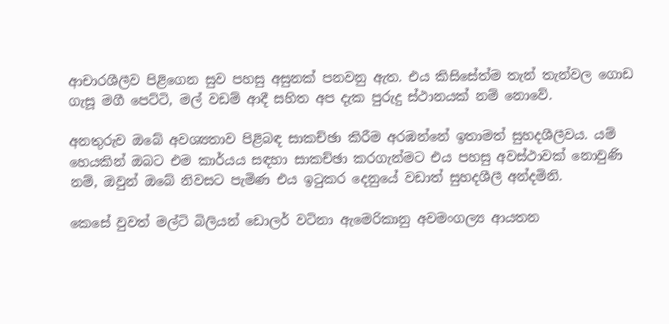ආචාරශීලීව පිළිගෙන සුව පහසු අසුනක් පනවනු ඇත. එය කිසිසේත්ම තැන් තැන්වල ගොඩ ගැසූ මගී පෙට්ටි, මල් වඩම් ආදී සහිත අප දැක පුරුදු ස්ථානයක් නම් නොවේ.

අනතුරුව ඔබේ අවශ්‍යතාව පිළිබඳ සාකච්ඡා කිරීම අරඹන්නේ ඉතාමත් සුහදශීලීවය‍. යම් හෙයකින් ඔබට එම කාර්යය සඳහා සාකච්ඡා කරගැන්මට එය පහසු අවස්ථාවක් නොවුණි නම්, ඔවුන් ඔබේ නිවසට පැමිණ එය ඉටුකර දෙනුයේ වඩාත් සුහදශීලී අන්දමිනි.

කෙසේ වුවත් මල්ටි බිලියන් ඩොලර් වටිනා ඇමෙරිකානු අවමංගල්‍ය ආයතන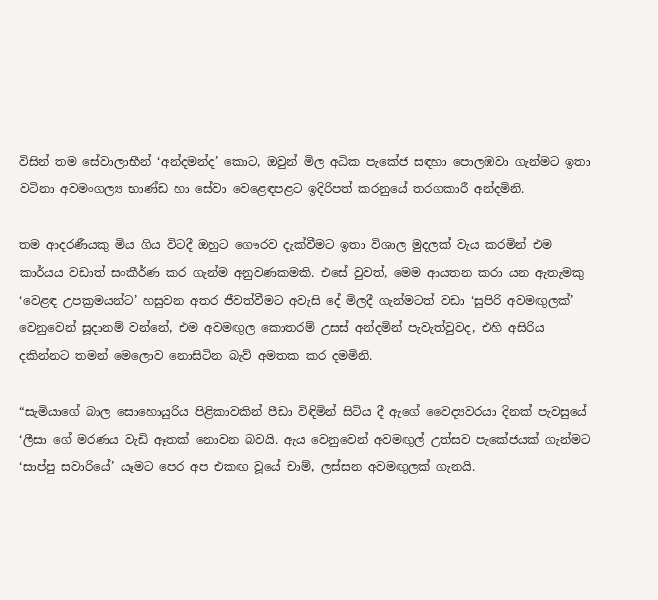විසින් තම සේවාලාභීන් ‘අන්දමන්ද’ කොට, ඔවුන් මිල අධික පැකේජ සඳහා පොලඹවා ගැන්මට ඉතා වටිනා අවමංගල්‍ය භාණ්ඩ හා සේවා වෙළෙඳපළට ඉදිරිපත් කරනුයේ තරගකාරී අන්දමිනි.

තම ආදරණීයකු මිය ගිය විටදී ඔහුට ගෞරව දැක්වීමට ඉතා විශාල මුදලක් වැය කරමින් එම කාර්යය වඩාත් සංකීර්ණ කර ගැන්ම අනුවණකමකි. එසේ වුවත්, මෙම ආයතන කරා යන ඇතැමකු ‘වෙළඳ උපක්‍රමයන්ට’ හසුවන අතර ජීවත්වීමට අවැසි දේ මිලදී ගැන්මටත් වඩා ‘සුපිරි අවමඟුලක්’ වෙනුවෙන් සූදානම් වන්නේ, එම අවමඟුල කොතරම් උසස් අන්දමින් පැවැත්වුවද, එහි අසිරිය දකින්නට තමන් මෙලොව නොසිටින බැව් අමතක කර දමමිනි.

“සැමියාගේ බාල සොහොයුරිය පිළිකාවකින් පීඩා විඳිමින් සිටිය දී ඇගේ වෛද්‍යවරයා දිනක් පැවසුයේ ‘ලීසා ගේ මරණය වැඩි ඈතක් නොවන බවයි. ඇය වෙනුවෙන් අවමඟුල් උත්සව පැකේජයක් ගැන්මට ‘සාප්පු සවාරියේ’ යෑමට පෙර අප එකඟ වූයේ චාම්, ලස්සන අවමඟුලක් ගැනයි.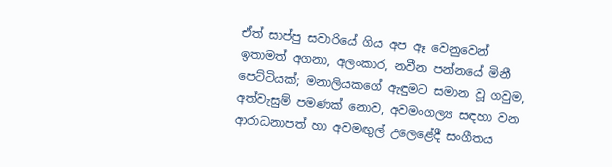ඒත් සාප්පු සවාරියේ ගිය අප ඈ වෙනුවෙන් ඉතාමත් අගනා, අලංකාර, නවීන පන්නයේ මිනී පෙට්ටියක්; මනාලියකගේ ඇඳුමට සමාන වූ ගවුම, අත්වැසුම් පමණක් නොව, අවමංගල්‍ය සඳහා වන ආරාධනාපත් හා අවමඟුල් උලෙළේදී සංගීතය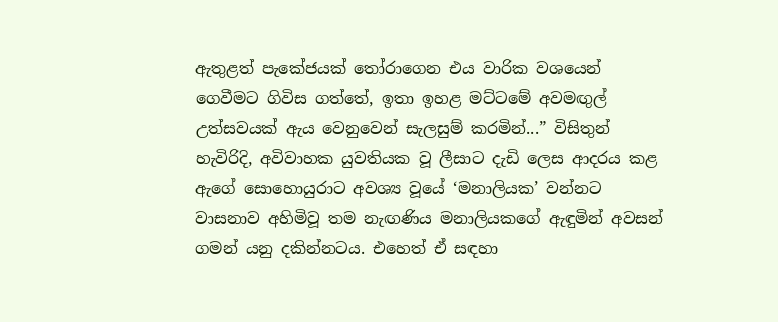ඇතුළත් පැකේජයක් තෝරාගෙන එය වාරික වශයෙන් ගෙවීමට ගිවිස ගත්තේ, ඉතා ඉහළ මට්ටමේ අවමඟුල් උත්සවයක් ඇය වෙනුවෙන් සැලසුම් කරමින්...” විසිතුන් හැවිරිදි, අවිවාහක යුවතියක වූ ලීසාට දැඩි ලෙස ආදරය කළ ඇගේ සොහොයුරාට අවශ්‍ය වූයේ ‘මනාලියක’ වන්නට වාසනාව අහිමිවූ තම නැඟණිය මනාලියකගේ ඇඳුමින් අවසන් ගමන් යනු දකින්නටය. එහෙත් ඒ සඳහා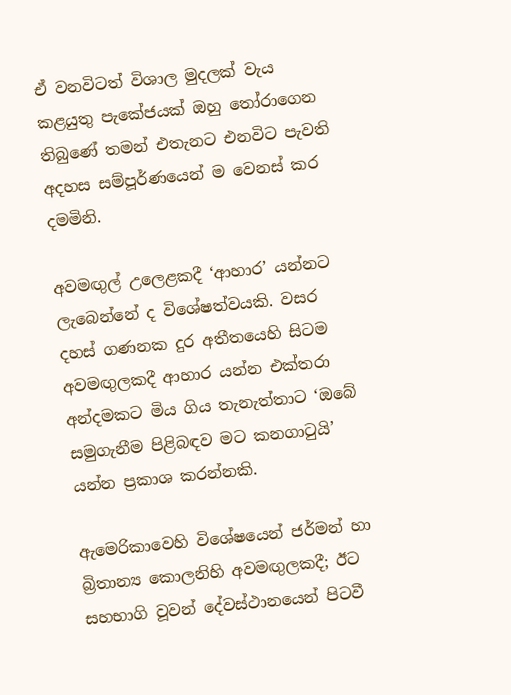ඒ වනවිටත් විශාල මුදලක් වැය කළයුතු පැකේජයක් ඔහු තෝරාගෙන තිබුණේ තමන් එතැනට එනවිට පැවති අදහස සම්පූර්ණයෙන් ම වෙනස් කර දමමිනි.

අවමඟුල් උලෙළකදී ‘ආහාර’ යන්නට ලැබෙන්නේ ද විශේෂත්වයකි. වසර දහස් ගණනක දුර අතීතයෙහි සිටම අවමඟුලකදී ආහාර යන්න එක්තරා අන්දමකට මිය ගිය තැනැත්තාට ‘ඔබේ සමුගැනීම පිළිබඳව මට කනගාටුයි’ යන්න ප්‍රකාශ කරන්නකි.

ඇමෙරිකාවෙහි විශේෂයෙන් ජර්මන් හා බ්‍රිතාන්‍ය කොලනිහි අවමඟුලකදී; ඊට සහභාගි වූවන් දේවස්ථානයෙන් පිටවී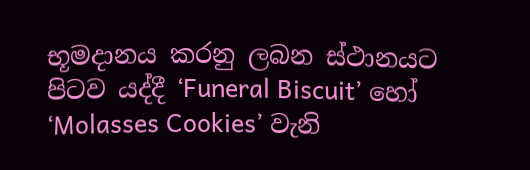භූමදානය කරනු ලබන ස්ථානයට පිටව යද්දී ‘Funeral Biscuit’ හෝ ‘Molasses Cookies’ වැනි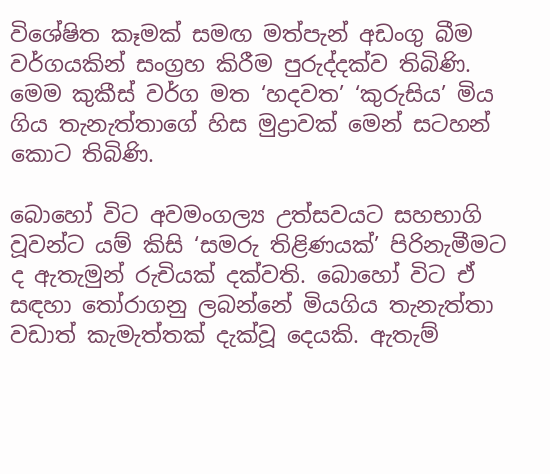විශේෂිත කෑමක් සමඟ මත්පැන් අඩංගු බීම වර්ගයකින් සංග්‍රහ කිරීම පුරුද්දක්ව තිබිණි. මෙම කුකීස් වර්ග මත ‘හදවත’ ‘කුරුසිය’ මිය ගිය තැනැත්තාගේ හිස මුද්‍රාවක් මෙන් සටහන් කොට තිබිණි.

බොහෝ විට අවමංගල්‍ය උත්සවයට සහභාගි වූවන්ට යම් කිසි ‘සමරු තිළිණයක්’ පිරිනැමීමට ද ඇතැමුන් රුචියක් දක්වති. බොහෝ විට ඒ සඳහා තෝරාගනු ලබන්නේ මියගිය තැනැත්තා වඩාත් කැමැත්තක් දැක්වූ දෙයකි. ඇතැම්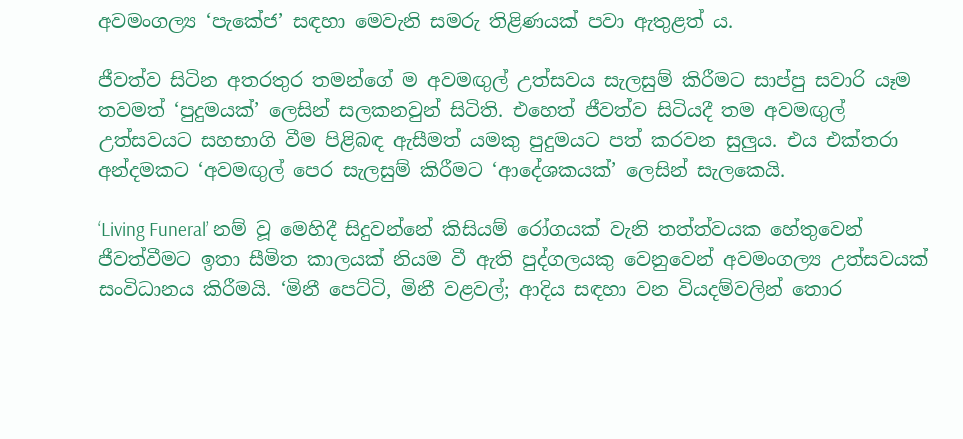අවමංගල්‍ය ‘පැකේජ’ සඳහා මෙවැනි සමරු තිළිණයක් පවා ඇතුළත් ය‍.

ජීවත්ව සිටින අතරතුර තමන්ගේ ම අවමඟුල් උත්සවය සැලසුම් කිරීමට ‍සාප්පු සවාරි යෑම තවමත් ‘පුදුමයක්’ ලෙසින් සලකනවුන් සිටිති. එහෙත් ජීවත්ව සිටියදී තම අවමඟුල් උත්සවයට සහභාගි වීම පිළිබඳ ඇසීමත් යමකු පුදුමයට පත් කරවන සුලුය. එය එක්තරා අන්දමකට ‘අවමඟුල් පෙර සැලසුම් කිරීමට ‘ආදේශකයක්’ ලෙසින් සැලකෙයි.

‘Living Funeral’ නම් වූ මෙහිදී සිදුවන්නේ කිසියම් රෝගයක් වැනි තත්ත්වයක හේතුවෙන් ජීවත්වීමට ඉතා සීමිත කාලයක් නියම වී ඇති පුද්ගලයකු වෙනුවෙන් අවමංගල්‍ය උත්සවයක් සංවිධානය කිරීමයි. ‘මිනී පෙට්ටි, මිනී වළවල්; ආදිය සඳහා වන වියදම්වලින් තොර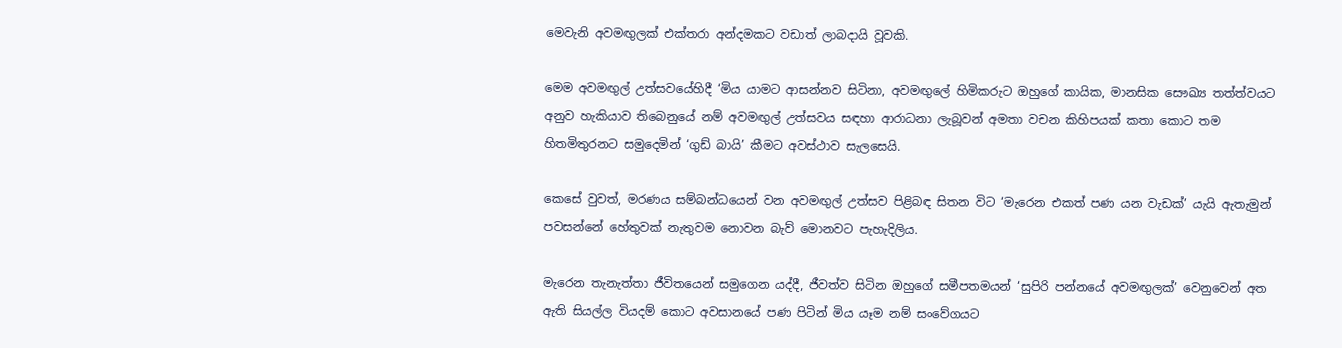මෙවැනි අවමඟුලක් එක්තරා අන්දමකට වඩාත් ලාබදායි වූවකි.

මෙම අවමඟුල් උත්සවයේහිදී ‘මිය යාමට ආසන්නව සිටිනා, අවමඟුලේ හිමිකරුට ඔහුගේ කායික, මානසික සෞඛ්‍ය තත්ත්වයට අනුව හැකියාව තිබෙනුයේ නම් අවමඟුල් උත්සවය සඳහා ආරාධනා ලැබූවන් අමතා වචන කිහිපයක් කතා කොට තම හිතමිතුරනට සමුදෙමින් ‘ගුඩ් බායි’ කීමට අවස්ථාව සැලසෙයි.

කෙසේ වුවත්, මරණය සම්බන්ධයෙන් වන අවමඟුල් උත්සව පිළිබඳ සිතන විට ‘මැරෙන එකත් පණ යන වැඩක්’ යැයි ඇතැමුන් පවසන්නේ හේතුවක් නැතුවම නොවන බැව් මොනවට පැහැදිලිය.

මැරෙන තැනැත්තා ජීවිතයෙන් සමුගෙන යද්දී, ජීවත්ව සිටින ඔහුගේ සමීපතමයන් ‘සුපිරි පන්නයේ අවමඟුලක්’ වෙනුවෙන් අත ඇති සියල්ල වියදම් කොට අවසානයේ පණ පිටින් මිය යෑම නම් සංවේගයට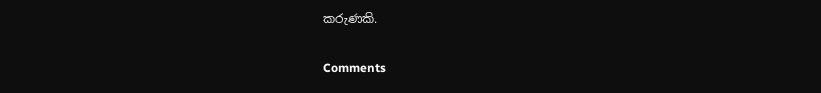කරුණකි.

Comments